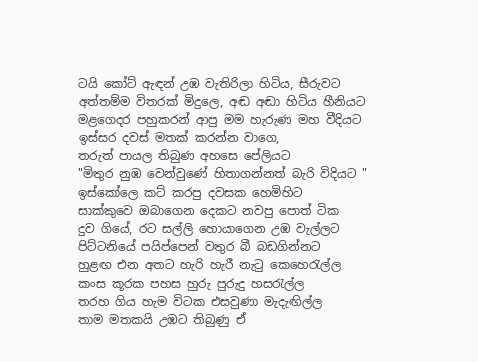ටයි කෝට් ඇඳන් උඹ වැතිරිලා හිටිය, සීරුවට
අත්තම්ම විතරක් මිදුලෙ, අඬ අඬා හිටිය හීනියට
මළගෙදර පහුකරන් ආපු මම හැරුණ මහ වීදියට
ඉස්සර දවස් මතක් කරන්න වාගෙ,
තරුත් පායල තිබුණ අහසෙ පේලියට
"මිතුර නුඹ වෙන්වුණේ හිතාගන්නත් බැරි විදියට "
ඉස්කෝලෙ කට් කරපු දවසක හෙමිහිට
සාක්කුවෙ ඔබාගෙන දෙකට නවපු පොත් ටික
දුව ගියේ, රට සල්ලි හොයාගෙන උඹ වැල්ලට
පිට්ටනියේ පයිප්පෙන් වතුර බී බඩගින්නට
හුළඟ එන අතට හැරි හැරී නැටු කෙහෙරැල්ල
කංස කූරක පහස හුරු පුරුදු හසරැල්ල
තරහ ගිය හැම විටක එසවුණා මැදැඟිල්ල
තාම මතකයි උඹට තිබුණු ඒ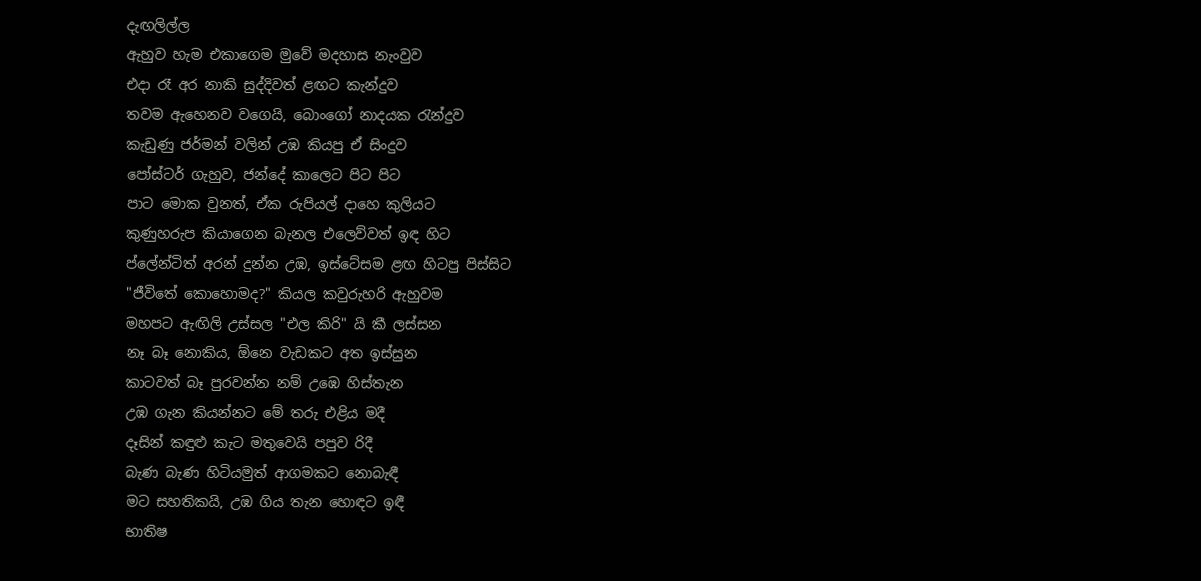දැඟලිල්ල
ඇහුව හැම එකාගෙම මුවේ මදහාස නැංවුව
එදා රෑ අර නාකි සුද්දිවත් ළඟට කැන්දුව
තවම ඇහෙනව වගෙයි, බොංගෝ නාදයක රැන්දුව
කැඩුණු ජර්මන් වලින් උඹ කියපු ඒ සිංදුව
පෝස්ටර් ගැහුව, ජන්දේ කාලෙට පිට පිට
පාට මොක වුනත්, ඒක රුපියල් දාහෙ කුලියට
කුණුහරුප කියාගෙන බැනල එලෙව්වත් ඉඳ හිට
ප්ලේන්ටිත් අරන් දුන්න උඹ, ඉස්ටේසම ළඟ හිටපු පිස්සිට
"ජීවිතේ කොහොමද?" කියල කවුරුහරි ඇහුවම
මහපට ඇඟිලි උස්සල "එල කිරි" යි කී ලස්සන
නෑ බෑ නොකිය, ඕනෙ වැඩකට අත ඉස්සුන
කාටවත් බෑ පුරවන්න නම් උඹෙ හිස්තැන
උඹ ගැන කියන්නට මේ තරු එළිය මදී
දෑසින් කඳුළු කැට මතුවෙයි පපුව රිදී
බැණ බැණ හිටියමුත් ආගමකට නොබැඳී
මට සහතිකයි, උඹ ගිය තැන හොඳට ඉඳී
භාතිෂ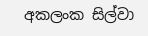අකලංක සිල්වා